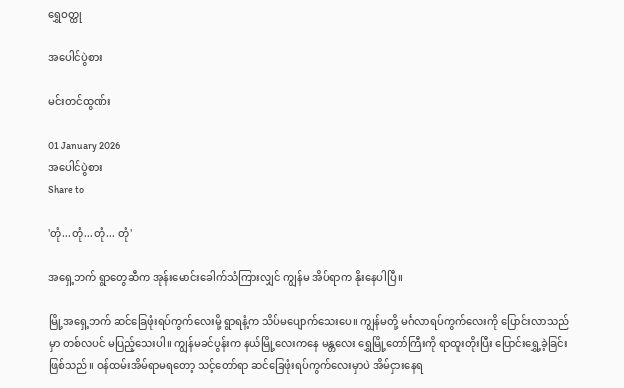ရွှေဝတ္ထု

အပေါင်ပွဲစား

မင်းတင်ထွဏ်း

01 January 2026
အပေါင်ပွဲစား
Share to

'တုံ...တုံ...တုံ... တုံ'

အရှေ့ဘက် ရွာတွေဆီက အုန်းမောင်းခေါက်သံကြားလျှင် ကျွန်မ အိပ်ရာက နိုးနေပါပြီ။

မြို့အရှေ့ဘက် ဆင်ခြေဖုံးရပ်ကွက်လေးမို့ ရွာရနံ့က သိပ်မပျောက်သေးပေ။ ကျွန်မတို့ မင်္ဂလာရပ်ကွက်လေးကို ပြောင်းလာသည်မှာ တစ်လပင် မပြည့်သေးပါ။ ကျွန်မခင်ပွန်းက နယ်မြို့လေးကနေ မန္တလေး ရွှေမြို့တော်ကြီးကို ရာထူးတိုးပြီး ပြောင်းရွှေ့ခဲ့ခြင်း ဖြစ်သည်။ ဝန်ထမ်းအိမ်ရာမရတော့ သင့်တော်ရာ ဆင်ခြေဖုံးရပ်ကွက်လေးမှာပဲ အိမ်ငှားနေရ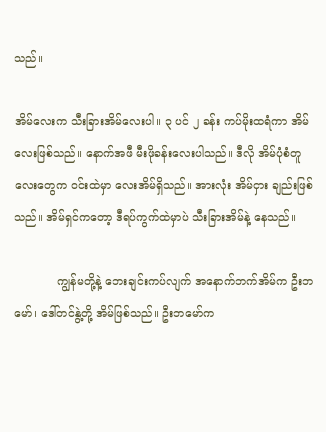သည်။

အိမ်လေးက သီးခြားအိမ်လေးပါ။ ၃ ပင် ၂ ခန်း ကပ်မိုးထရံကာ အိမ်လေးဖြစ်သည်။ နောက်အဖီ မီးဖိုခန်းလေးပါသည်။ ဒီလို အိမ်ပုံစံတူလေးတွေက ဝင်းထဲမှာ လေးအိမ်ရှိသည်။ အားလုံး အိမ်ငှား ချည်းဖြစ်သည်။ အိမ်ရှင်ကတော့ ဒီရပ်ကွက်ထဲမှာပဲ သီးခြားအိမ်နဲ့ နေသည်။

            ကျွန်မတို့နဲ့ ဘေးချင်းကပ်လျက် အနောက်ဘက်အိမ်က ဦးဘမော်၊ ဒေါ်တင်နွဲ့တို့ အိမ်ဖြစ်သည်။ ဦးဘမော်က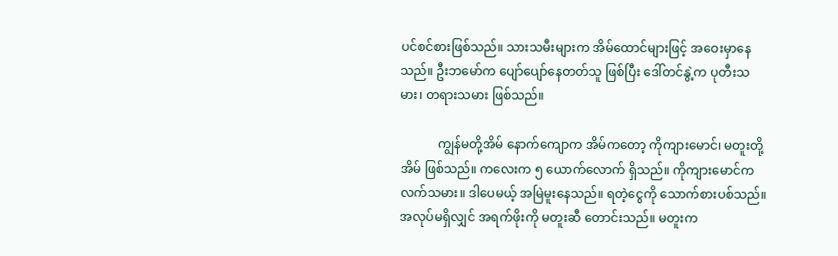ပင်စင်စားဖြစ်သည်။ သားသမီးများက အိမ်ထောင်များဖြင့် အဝေးမှာနေသည်။ ဦးဘမော်က ပျော်ပျော်နေတတ်သူ ဖြစ်ပြီး ဒေါ်တင်နွဲ့က ပုတီးသမား၊ တရားသမား ဖြစ်သည်။

            ကျွန်မတို့အိမ် နောက်ကျောက အိမ်ကတော့ ကိုကျားမောင်၊ မတူးတို့အိမ် ဖြစ်သည်။ ကလေးက ၅ ယောက်လောက် ရှိသည်။ ကိုကျားမောင်က လက်သမား။ ဒါပေမယ့် အမြဲမူးနေသည်။ ရတဲ့ငွေကို သောက်စားပစ်သည်။ အလုပ်မရှိလျှင် အရက်ဖိုးကို မတူးဆီ တောင်းသည်။ မတူးက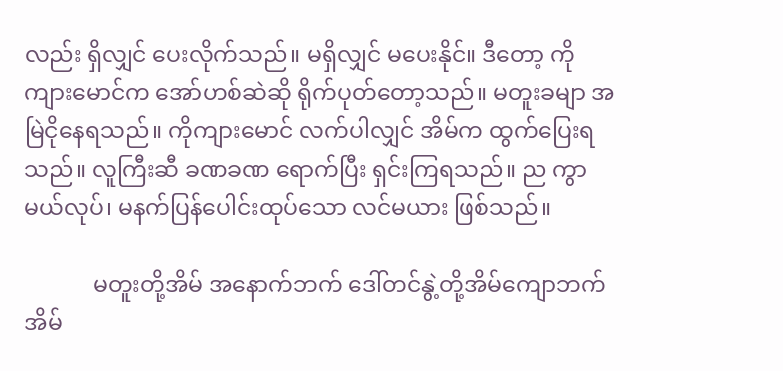လည်း ရှိလျှင် ပေးလိုက်သည်။ မရှိလျှင် မပေးနိုင်။ ဒီတော့ ကိုကျားမောင်က အော်ဟစ်ဆဲဆို ရိုက်ပုတ်တော့သည်။ မတူးခမျာ အမြဲငိုနေရသည်။ ကိုကျားမောင် လက်ပါလျှင် အိမ်က ထွက်ပြေးရသည်။ လူကြီးဆီ ခဏခဏ ရောက်ပြီး ရှင်းကြရသည်။ ည ကွာမယ်လုပ်၊ မနက်ပြန်ပေါင်းထုပ်သော လင်မယား ဖြစ်သည်။

            မတူးတို့အိမ် အနောက်ဘက် ဒေါ်တင်နွဲ့တို့အိမ်ကျောဘက် အိမ်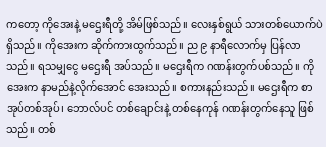ကတော့ ကိုအေးနဲ့ မဌေးရီတို့ အိမ်ဖြစ်သည်။ လေးနှစ်ရွယ် သားတစ်ယောက်ပဲ ရှိသည်။ ကိုအေးက ဆိုက်ကားထွက်သည်။ ည ၉ နာရီလောက်မှ ပြန်လာသည်။ ရသမျှငွေ မဌေးရီ အပ်သည်။ မဌေးရီက ဂဏန်းတွက်ပစ်သည်။ ကိုအေးက နာမည်နဲ့လိုက်အောင် အေးသည်။ စကားနည်းသည်။ မဌေးရီက စာအုပ်တစ်အုပ်၊ ဘောလ်ပင် တစ်ချောင်းနဲ့ တစ်နေကုန် ဂဏန်းတွက်နေသူ ဖြစ်သည်။ တစ်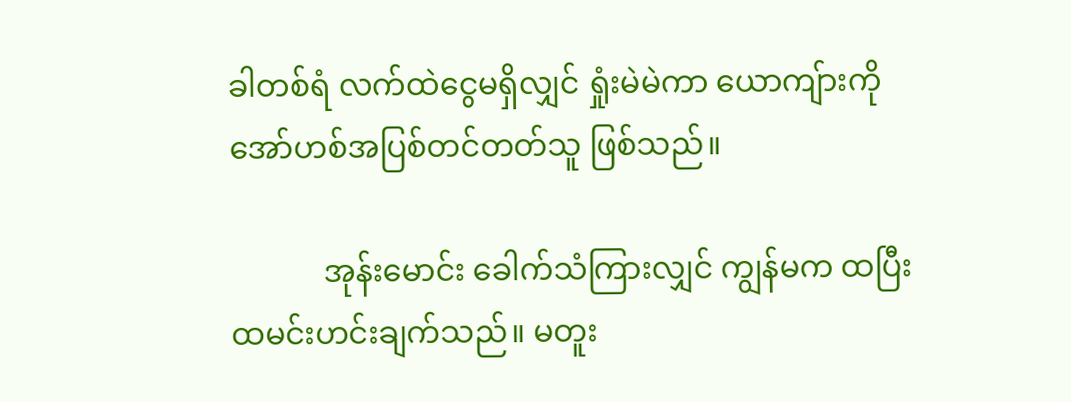ခါတစ်ရံ လက်ထဲငွေမရှိလျှင် ရှုံးမဲမဲကာ ယောကျ်ားကို အော်ဟစ်အပြစ်တင်တတ်သူ ဖြစ်သည်။

            အုန်းမောင်း ခေါက်သံကြားလျှင် ကျွန်မက ထပြီး ထမင်းဟင်းချက်သည်။ မတူး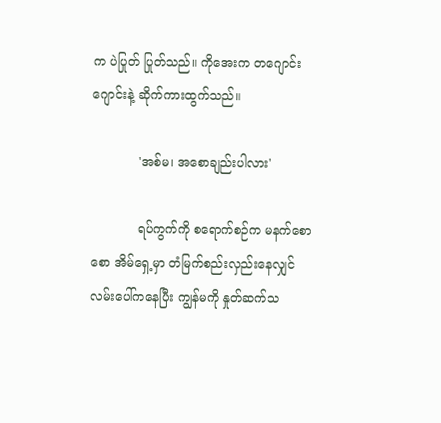က ပဲပြုတ် ပြုတ်သည်။ ကိုအေးက တဂျောင်းဂျောင်းနဲ့ ဆိုက်ကားထွက်သည်။

            'အစ်မ၊ အစောချည်းပါလား'

            ရပ်ကွက်ကို စရောက်စဉ်က မနက်စောစော အိမ်ရှေ့မှာ တံမြက်စည်းလှည်းနေလျှင် လမ်းပေါ်ကနေပြီး ကျွန်မကို နှုတ်ဆက်သ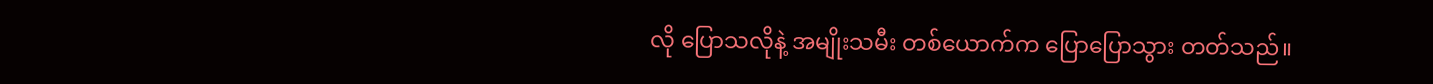လို ပြောသလိုနဲ့ အမျိုးသမီး တစ်ယောက်က ပြောပြောသွား တတ်သည်။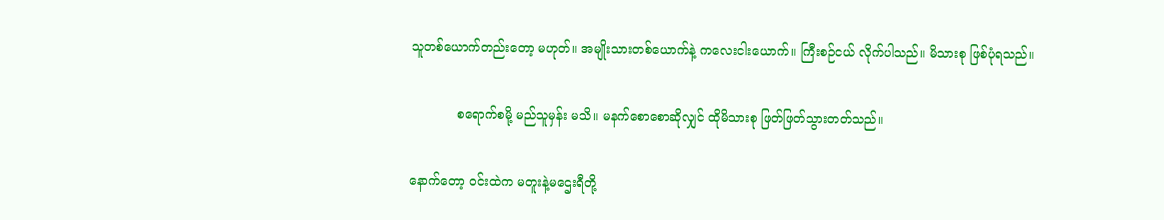သူတစ်ယောက်တည်းတော့ မဟုတ်။ အမျိုးသားတစ်ယောက်နဲ့ ကလေးငါးယောက်။ ကြီးစဉ်ငယ် လိုက်ပါသည်။ မိသားစု ဖြစ်ပုံရသည်။

            စရောက်စမို့ မည်သူမှန်း မသိ။ မနက်စောစောဆိုလျှင် ထိုမိသားစု ဖြတ်ဖြတ်သွားတတ်သည်။

နောက်တော့ ဝင်းထဲက မတူးနဲ့မဌေးရီတို့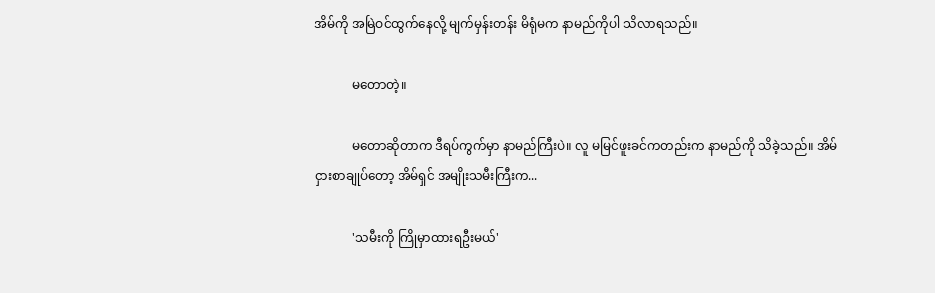အိမ်ကို အမြဲဝင်ထွက်နေလို့ မျက်မှန်းတန်း မိရုံမက နာမည်ကိုပါ သိလာရသည်။

            မတောတဲ့။

            မတောဆိုတာက ဒီရပ်ကွက်မှာ နာမည်ကြီးပဲ။ လူ မမြင်ဖူးခင်ကတည်းက နာမည်ကို သိခဲ့သည်။ အိမ်ငှားစာချုပ်တော့ အိမ်ရှင် အမျိုးသမီးကြီးက...

            'သမီးကို ကြိုမှာထားရဦးမယ်'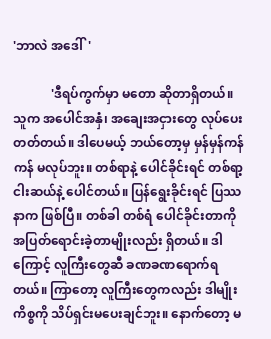'ဘာလဲ အဒေါ်'

            'ဒီရပ်ကွက်မှာ မတော ဆိုတာရှိတယ်။ သူက အပေါင်အနှံ၊ အချေးအငှားတွေ လုပ်ပေးတတ်တယ်။ ဒါပေမယ့် ဘယ်တော့မှ မှန်မှန်ကန်ကန် မလုပ်ဘူး။ တစ်ရာနဲ့ ပေါင်ခိုင်းရင် တစ်ရာ့ငါးဆယ်နဲ့ ပေါင်တယ်။ ပြန်ရွေးခိုင်းရင် ပြဿနာက ဖြစ်ပြီ။ တစ်ခါ တစ်ရံ ပေါင်ခိုင်းတာကို အပြတ်ရောင်းခဲ့တာမျိုးလည်း ရှိတယ်။ ဒါကြောင့် လူကြီးတွေဆီ ခဏခဏရောက်ရတယ်။ ကြာတော့ လူကြီးတွေကလည်း ဒါမျိုးကိစ္စကို သိပ်ရှင်းမပေးချင်ဘူး။ နောက်တော့ မ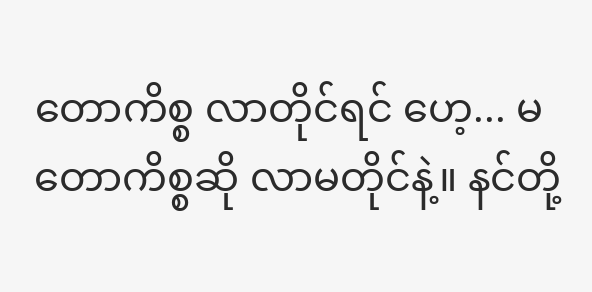တောကိစ္စ လာတိုင်ရင် ဟေ့... မတောကိစ္စဆို လာမတိုင်နဲ့။ နင်တို့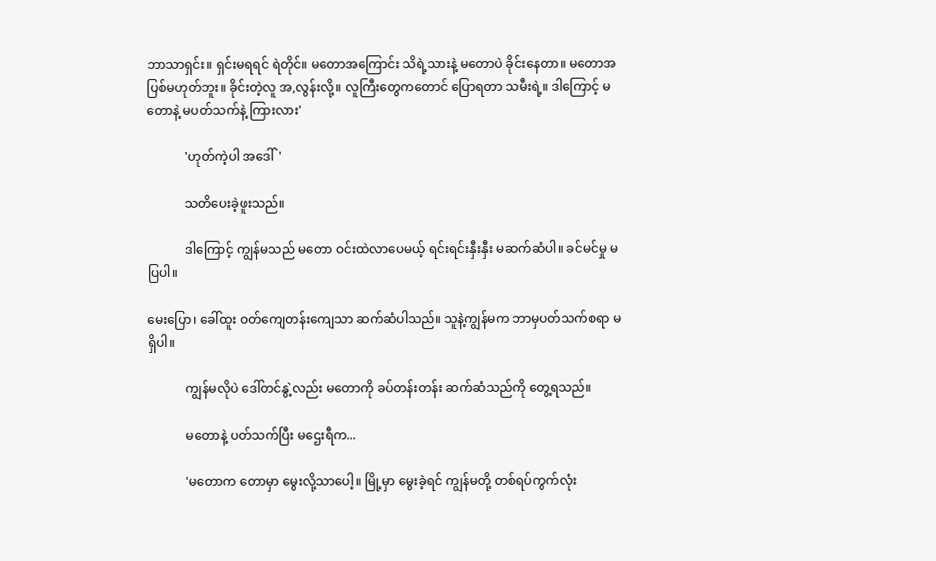ဘာသာရှင်း။ ရှင်းမရရင် ရဲတိုင်။ မတောအကြောင်း သိရဲ့သားနဲ့ မတောပဲ ခိုင်းနေတာ။ မတောအပြစ်မဟုတ်ဘူး။ ခိုင်းတဲ့လူ အ,လွန်းလို့။ လူကြီးတွေကတောင် ပြောရတာ သမီးရဲ့။ ဒါကြောင့် မတောနဲ့ မပတ်သက်နဲ့ ကြားလား'

            'ဟုတ်ကဲ့ပါ အဒေါ်'

            သတိပေးခဲ့ဖူးသည်။

            ဒါကြောင့် ကျွန်မသည် မတော ဝင်းထဲလာပေမယ့် ရင်းရင်းနှီးနှီး မဆက်ဆံပါ။ ခင်မင်မှု မပြပါ။

မေးပြော၊ ခေါ်ထူး ဝတ်ကျေတန်းကျေသာ ဆက်ဆံပါသည်။ သူနဲ့ကျွန်မက ဘာမှပတ်သက်စရာ မရှိပါ။

            ကျွန်မလိုပဲ ဒေါ်တင်နွဲ့လည်း မတောကို ခပ်တန်းတန်း ဆက်ဆံသည်ကို တွေ့ရသည်။

            မတောနဲ့ ပတ်သက်ပြီး မဌေးရီက...

            'မတောက တောမှာ မွေးလို့သာပေါ့။ မြို့မှာ မွေးခဲ့ရင် ကျွန်မတို့ တစ်ရပ်ကွက်လုံး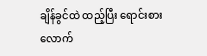ချိန်ခွင်ထဲ ထည့်ပြီး ရောင်းစားလောက်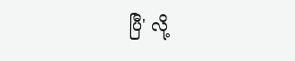ပြီ' လို့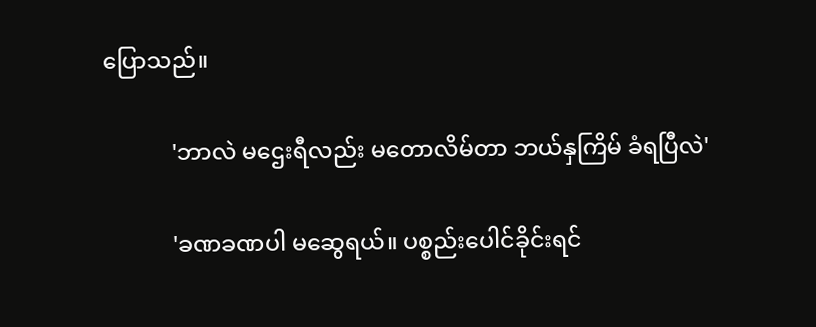ပြောသည်။

            'ဘာလဲ မဌေးရီလည်း မတောလိမ်တာ ဘယ်နှကြိမ် ခံရပြီလဲ'

            'ခဏခဏပါ မဆွေရယ်။ ပစ္စည်းပေါင်ခိုင်းရင်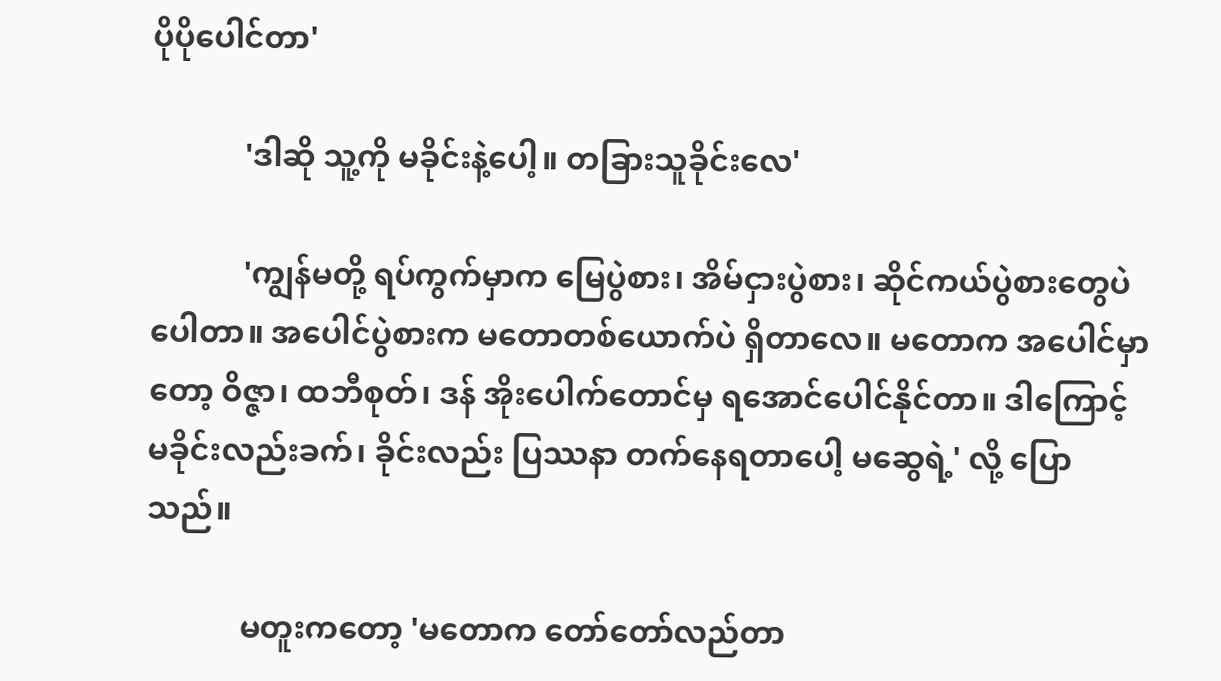ပိုပိုပေါင်တာ'

            'ဒါဆို သူ့ကို မခိုင်းနဲ့ပေါ့။ တခြားသူခိုင်းလေ'

            'ကျွန်မတို့ ရပ်ကွက်မှာက မြေပွဲစား၊ အိမ်ငှားပွဲစား၊ ဆိုင်ကယ်ပွဲစားတွေပဲ ပေါတာ။ အပေါင်ပွဲစားက မတောတစ်ယောက်ပဲ ရှိတာလေ။ မတောက အပေါင်မှာတော့ ဝိဇ္ဇာ၊ ထဘီစုတ်၊ ဒန် အိုးပေါက်တောင်မှ ရအောင်ပေါင်နိုင်တာ။ ဒါကြောင့် မခိုင်းလည်းခက်၊ ခိုင်းလည်း ပြဿနာ တက်နေရတာပေါ့ မဆွေရဲ့' လို့ ပြောသည်။

            မတူးကတော့ 'မတောက တော်တော်လည်တာ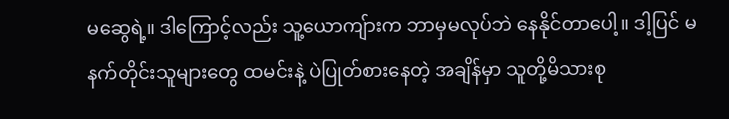မဆွေရဲ့။ ဒါကြောင့်လည်း သူ့ယောကျ်ားက ဘာမှမလုပ်ဘဲ နေနိုင်တာပေါ့။ ဒါ့ပြင် မနက်တိုင်းသူများတွေ ထမင်းနဲ့ ပဲပြုတ်စားနေတဲ့ အချိန်မှာ သူတို့မိသားစု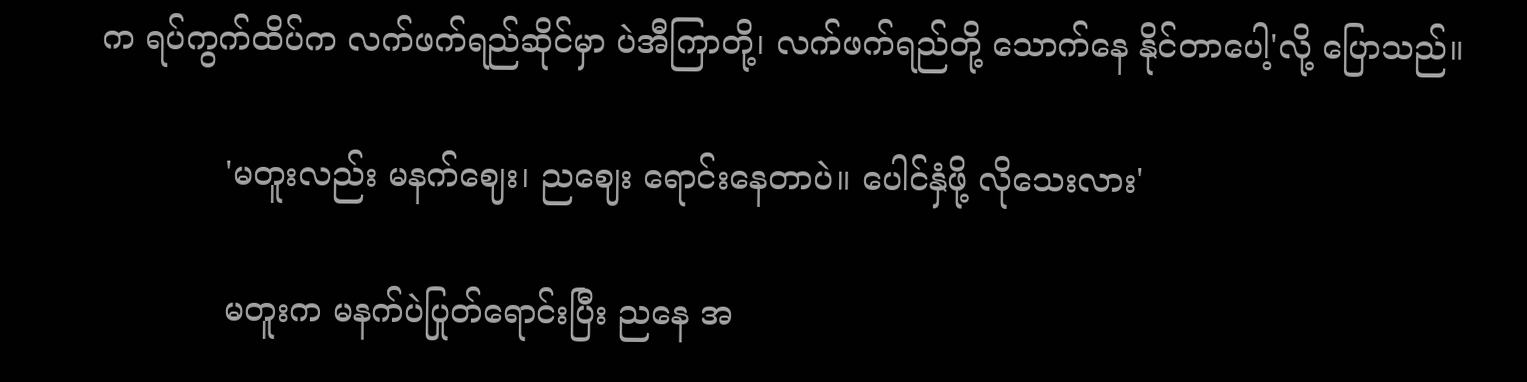က ရပ်ကွက်ထိပ်က လက်ဖက်ရည်ဆိုင်မှာ ပဲအီကြာတို့၊ လက်ဖက်ရည်တို့ သောက်နေ နိုင်တာပေါ့'လို့ ပြောသည်။

            'မတူးလည်း မနက်ဈေး၊ ညဈေး ရောင်းနေတာပဲ။ ပေါင်နှံဖို့ လိုသေးလား'

            မတူးက မနက်ပဲပြုတ်ရောင်းပြီး ညနေ အ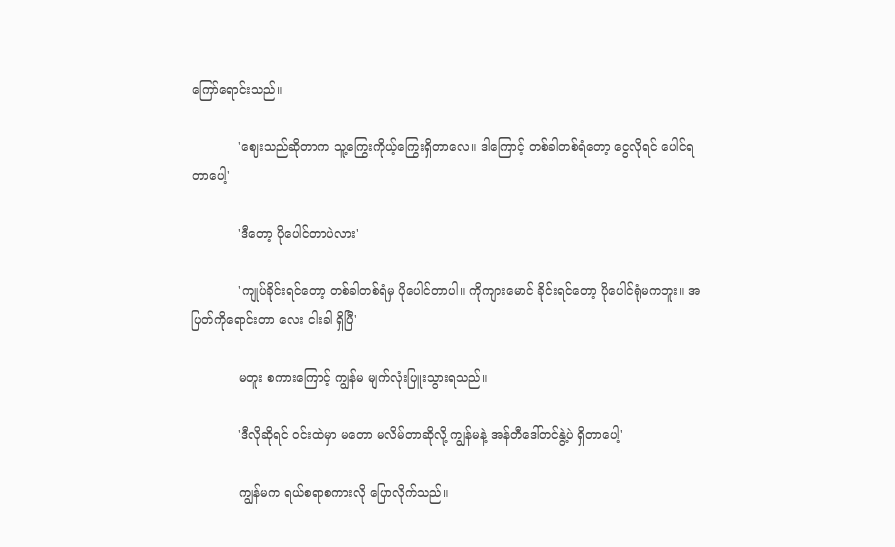ကြော်ရောင်းသည်။

            'ဈေးသည်ဆိုတာက သူ့ကြွေးကိုယ့်ကြွေးရှိတာလေ။ ဒါကြောင့် တစ်ခါတစ်ရံတော့ ငွေလိုရင် ပေါင်ရတာပေါ့'

            'ဒီတော့ ပိုပေါင်တာပဲလား'

            'ကျုပ်ခိုင်းရင်တော့ တစ်ခါတစ်ရံမှ ပိုပေါင်တာပါ။ ကိုကျားမောင် ခိုင်းရင်တော့ ပိုပေါင်ရုံမကဘူး။ အပြတ်ကိုရောင်းတာ လေး ငါးခါ ရှိပြီ'

            မတူး စကားကြောင့် ကျွန်မ မျက်လုံးပြူးသွားရသည်။

            'ဒီလိုဆိုရင် ဝင်းထဲမှာ မတော မလိမ်တာဆိုလို့ ကျွန်မနဲ့ အန်တီဒေါ်တင်နွဲ့ပဲ ရှိတာပေါ့'

            ကျွန်မက ရယ်စရာစကားလို ပြောလိုက်သည်။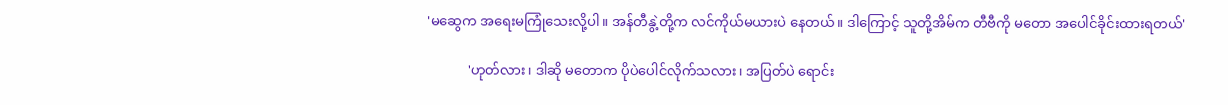'မဆွေက အရေးမကြုံသေးလို့ပါ။ အန်တီနွဲ့တို့က လင်ကိုယ်မယားပဲ နေတယ်။ ဒါကြောင့် သူတို့အိမ်က တီဗီကို မတော အပေါင်ခိုင်းထားရတယ်'

            'ဟုတ်လား၊ ဒါဆို မတောက ပိုပဲပေါင်လိုက်သလား၊ အပြတ်ပဲ ရောင်း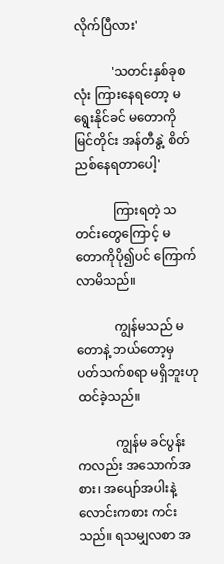လိုက်ပြီလား'

            'သတင်းနှစ်ခုစလုံး ကြားနေရတော့ မရွေးနိုင်ခင် မတောကို မြင်တိုင်း အန်တီနွဲ့ စိတ်ညစ်နေရတာပေါ့'

            ကြားရတဲ့ သတင်းတွေကြောင့် မတောကိုပို၍ပင် ကြောက်လာမိသည်။

            ကျွန်မသည် မတောနဲ့ ဘယ်တော့မှ ပတ်သက်စရာ မရှိဘူးဟု ထင်ခဲ့သည်။

            ကျွန်မ ခင်ပွန်းကလည်း အသောက်အစား၊ အပျော်အပါးနဲ့ လောင်းကစား ကင်းသည်။ ရသမျှလစာ အ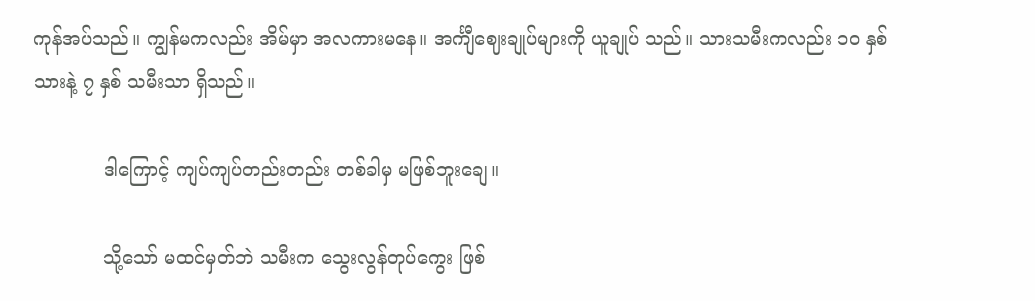ကုန်အပ်သည်။ ကျွန်မကလည်း အိမ်မှာ အလကားမနေ။ အင်္ကျီဈေးချုပ်များကို ယူချုပ် သည်။ သားသမီးကလည်း ၁ဝ နှစ်သားနဲ့ ၇ နှစ် သမီးသာ ရှိသည်။

            ဒါကြောင့် ကျပ်ကျပ်တည်းတည်း တစ်ခါမှ မဖြစ်ဘူးချေ။

            သို့သော် မထင်မှတ်ဘဲ သမီးက သွေးလွန်တုပ်ကွေး ဖြစ်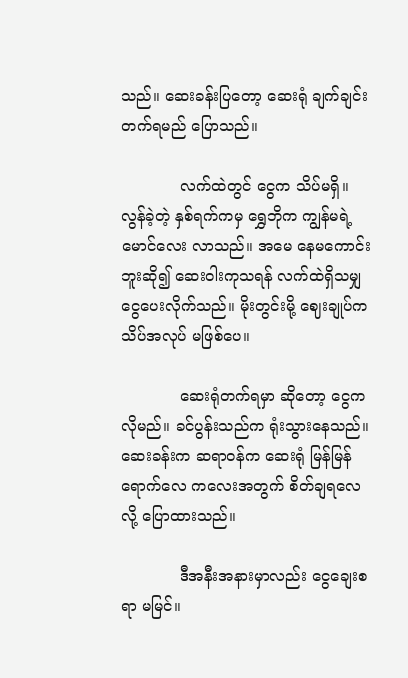သည်။ ဆေးခန်းပြတော့ ဆေးရုံ ချက်ချင်းတက်ရမည် ပြောသည်။

            လက်ထဲတွင် ငွေက သိပ်မရှိ။ လွန်ခဲ့တဲ့ နှစ်ရက်ကမှ ရွှေဘိုက ကျွန်မရဲ့မောင်လေး လာသည်။ အမေ နေမကောင်းဘူးဆို၍ ဆေးဝါးကုသရန် လက်ထဲရှိသမျှ ငွေပေးလိုက်သည်။ မိုးတွင်းမို့ ဈေးချုပ်က သိပ်အလုပ် မဖြစ်ပေ။

            ဆေးရုံတက်ရမှာ ဆိုတော့ ငွေက လိုမည်။ ခင်ပွန်းသည်က ရုံးသွားနေသည်။ ဆေးခန်းက ဆရာဝန်က ဆေးရုံ မြန်မြန်ရောက်လေ ကလေးအတွက် စိတ်ချရလေလို့ ပြောထားသည်။

            ဒီအနီးအနားမှာလည်း ငွေချေးစရာ မမြင်။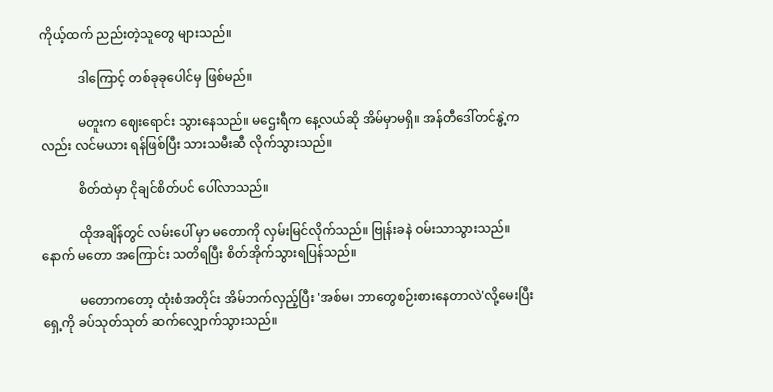ကိုယ့်ထက် ညည်းတဲ့သူတွေ များသည်။

            ဒါကြောင့် တစ်ခုခုပေါင်မှ ဖြစ်မည်။

            မတူးက ဈေးရောင်း သွားနေသည်။ မဌေးရီက နေ့လယ်ဆို အိမ်မှာမရှိ။ အန်တီဒေါ်တင်နွဲ့ကလည်း လင်မယား ရန်ဖြစ်ပြီး သားသမီးဆီ လိုက်သွားသည်။

            စိတ်ထဲမှာ ငိုချင်စိတ်ပင် ပေါ်လာသည်။

            ထိုအချိန်တွင် လမ်းပေါ် မှာ မတောကို လှမ်းမြင်လိုက်သည်။ ဗြုန်းခနဲ ဝမ်းသာသွားသည်။ နောက် မတော အကြောင်း သတိရပြီး စိတ်အိုက်သွားရပြန်သည်။

            မတောကတော့ ထုံးစံအတိုင်း အိမ်ဘက်လှည့်ပြီး 'အစ်မ၊ ဘာတွေစဉ်းစားနေတာလဲ'လို့မေးပြီး ရှေ့ကို ခပ်သုတ်သုတ် ဆက်လျှောက်သွားသည်။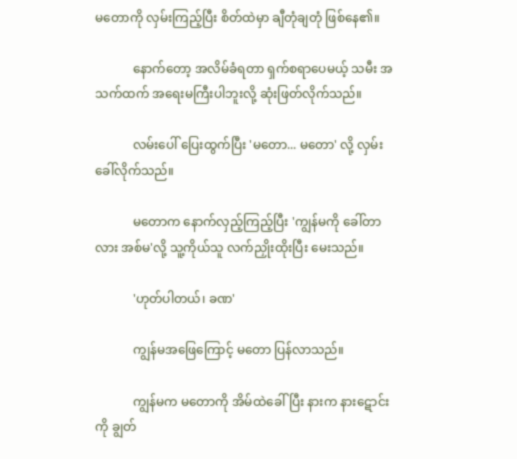မတောကို လှမ်းကြည့်ပြီး စိတ်ထဲမှာ ချီတုံချတုံ ဖြစ်နေ၏။

            နောက်တော့ အလိမ်ခံရတာ ရှက်စရာပေမယ့် သမီး အသက်ထက် အရေးမကြီးပါဘူးလို့ ဆုံးဖြတ်လိုက်သည်။

            လမ်းပေါ် ပြေးထွက်ပြီး 'မတော... မတော' လို့ လှမ်းခေါ်လိုက်သည်။

            မတောက နောက်လှည့်ကြည့်ပြီး 'ကျွန်မကို ခေါ်တာလား အစ်မ'လို့ သူ့ကိုယ်သူ လက်ညှိုးထိုးပြီး မေးသည်။

            'ဟုတ်ပါတယ်၊ ခဏ'

            ကျွန်မအဖြေကြောင့် မတော ပြန်လာသည်။

            ကျွန်မက မတောကို အိမ်ထဲခေါ်ပြီး နားက နားဋောင်းကို ချွတ်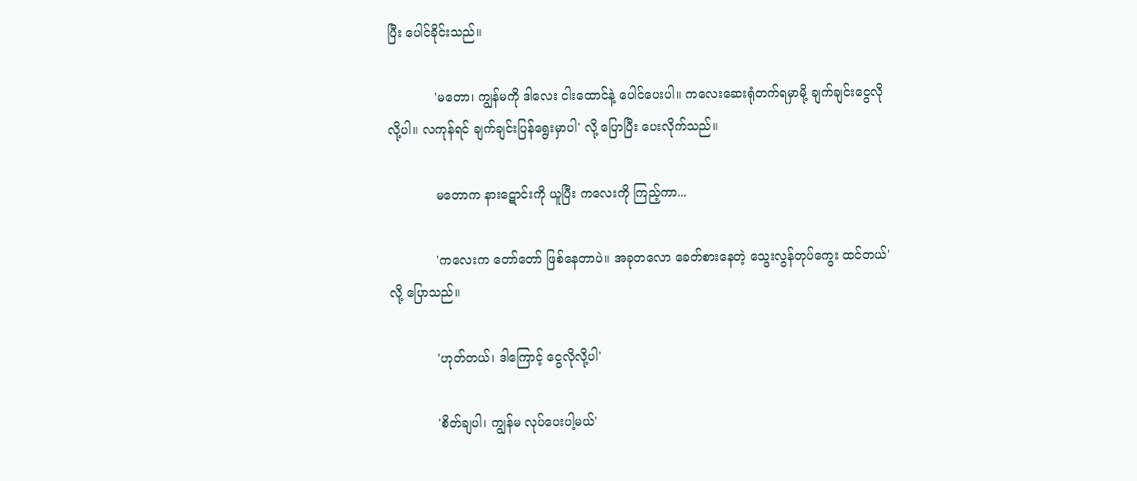ပြီး ပေါင်ခိုင်းသည်။

            'မတော၊ ကျွန်မကို ဒါလေး ငါးထောင်နဲ့ ပေါင်ပေးပါ။ ကလေးဆေးရုံတက်ရမှာမို့ ချက်ချင်းငွေလိုလို့ပါ။ လကုန်ရင် ချက်ချင်းပြန်ရွေးမှာပါ' လို့ ပြောပြီး ပေးလိုက်သည်။

            မတောက နားဋောင်းကို ယူပြီး ကလေးကို ကြည့်ကာ...

            'ကလေးက တော်တော် ဖြစ်နေတာပဲ။ အခုတလော ခေတ်စားနေတဲ့ သွေးလွန်တုပ်ကွေး ထင်တယ်' လို့ ပြောသည်။

            'ဟုတ်တယ်၊ ဒါကြောင့် ငွေလိုလို့ပါ'

            'စိတ်ချပါ၊ ကျွန်မ လုပ်ပေးပါ့မယ်'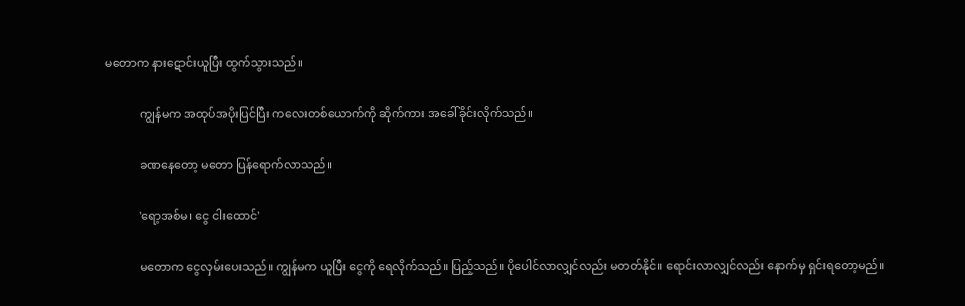မတောက နားဋောင်းယူပြီး ထွက်သွားသည်။

            ကျွန်မက အထုပ်အပိုးပြင်ပြီး ကလေးတစ်ယောက်ကို ဆိုက်ကား အခေါ်ခိုင်းလိုက်သည်။

            ခဏနေတော့ မတော ပြန်ရောက်လာသည်။

            'ရော့အစ်မ၊ ငွေ ငါးထောင်'

            မတောက ငွေလှမ်းပေးသည်။ ကျွန်မက ယူပြီး ငွေကို ရေလိုက်သည်။ ပြည့်သည်။ ပိုပေါင်လာလျှင်လည်း မတတ်နိုင်။ ရောင်းလာလျှင်လည်း နောက်မှ ရှင်းရတော့မည်။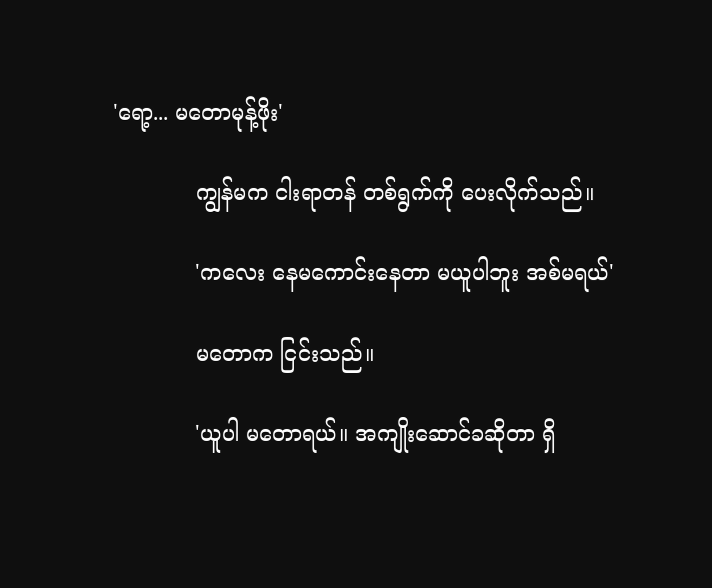'ရော့... မတောမုန့်ဖိုး'

            ကျွန်မက ငါးရာတန် တစ်ရွက်ကို ပေးလိုက်သည်။

            'ကလေး နေမကောင်းနေတာ မယူပါဘူး အစ်မရယ်'

            မတောက ငြင်းသည်။

            'ယူပါ မတောရယ်။ အကျိုးဆောင်ခဆိုတာ ရှိ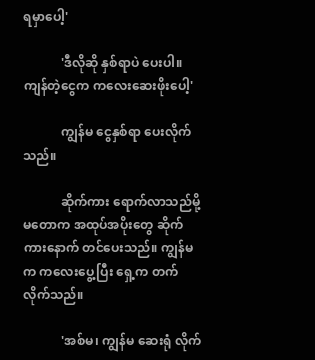ရမှာပေါ့'

            'ဒီလိုဆို နှစ်ရာပဲ ပေးပါ။ ကျန်တဲ့ငွေက ကလေးဆေးဖိုးပေါ့'

            ကျွန်မ ငွေနှစ်ရာ ပေးလိုက်သည်။

            ဆိုက်ကား ရောက်လာသည်မို့ မတောက အထုပ်အပိုးတွေ ဆိုက်ကားနောက် တင်ပေးသည်။ ကျွန်မက ကလေးပွေ့ပြီး ရှေ့က တက်လိုက်သည်။

            'အစ်မ၊ ကျွန်မ ဆေးရုံ လိုက်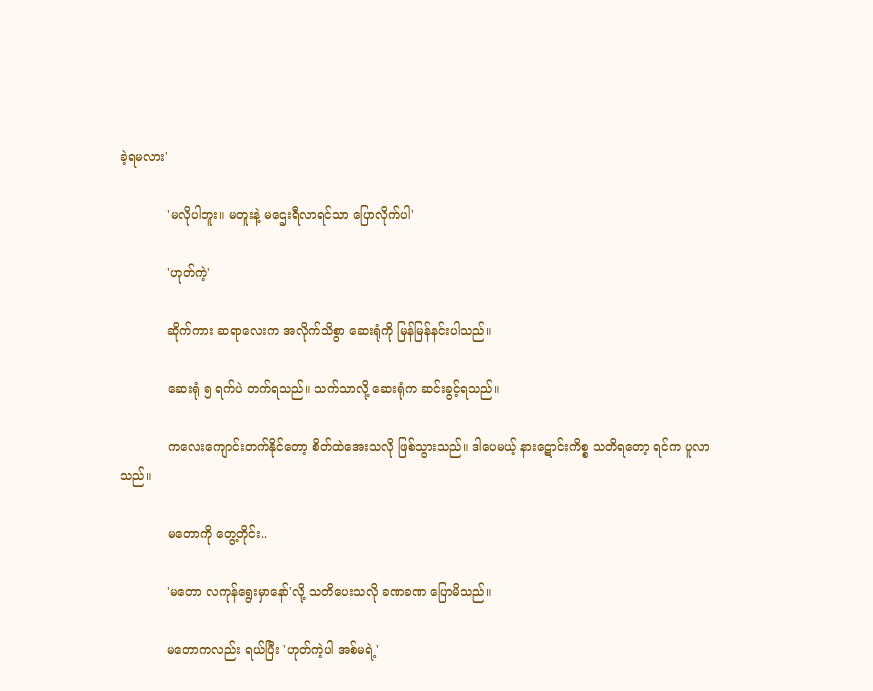ခဲ့ရမလား'

            'မလိုပါဘူး။ မတူးနဲ့ မဌေးရီလာရင်သာ ပြောလိုက်ပါ'

            'ဟုတ်ကဲ့'

            ဆိုက်ကား ဆရာလေးက အလိုက်သိစွာ ဆေးရုံကို မြန်မြန်နင်းပါသည်။

            ဆေးရုံ ၅ ရက်ပဲ တက်ရသည်။ သက်သာလို့ ဆေးရုံက ဆင်းခွင့်ရသည်။

            ကလေးကျောင်းတက်နိုင်တော့ စိတ်ထဲအေးသလို ဖြစ်သွားသည်။ ဒါပေမယ့် နားဋောင်းကိစ္စ သတိရတော့ ရင်က ပူလာသည်။

            မတောကို တွေ့တိုင်း..

            'မတော လကုန်ရွေးမှာနော်'လို့ သတိပေးသလို ခဏခဏ ပြောမိသည်။

            မတောကလည်း ရယ်ပြီး 'ဟုတ်ကဲ့ပါ အစ်မရဲ့'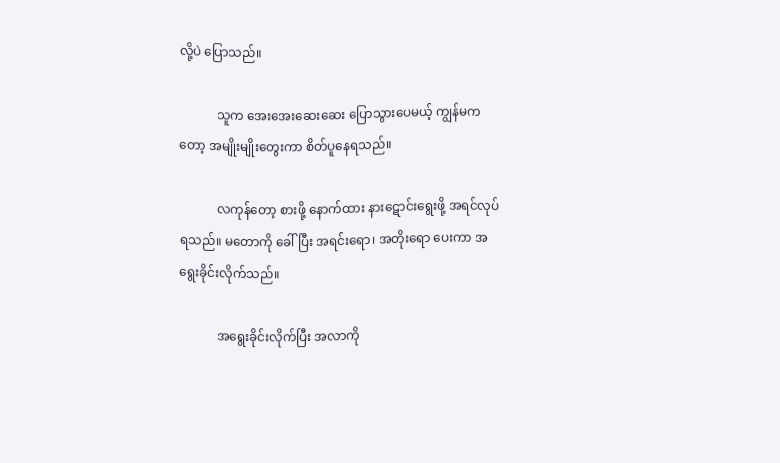လို့ပဲ ပြောသည်။

            သူက အေးအေးဆေးဆေး ပြောသွားပေမယ့် ကျွန်မကတော့ အမျိုးမျိုးတွေးကာ စိတ်ပူနေရသည်။

            လကုန်တော့ စားဖို့ နောက်ထား နားဋောင်းရွေးဖို့ အရင်လုပ်ရသည်။ မတောကို ခေါ်ပြီး အရင်းရော၊ အတိုးရော ပေးကာ အရွေးခိုင်းလိုက်သည်။

            အရွေးခိုင်းလိုက်ပြီး အလာကို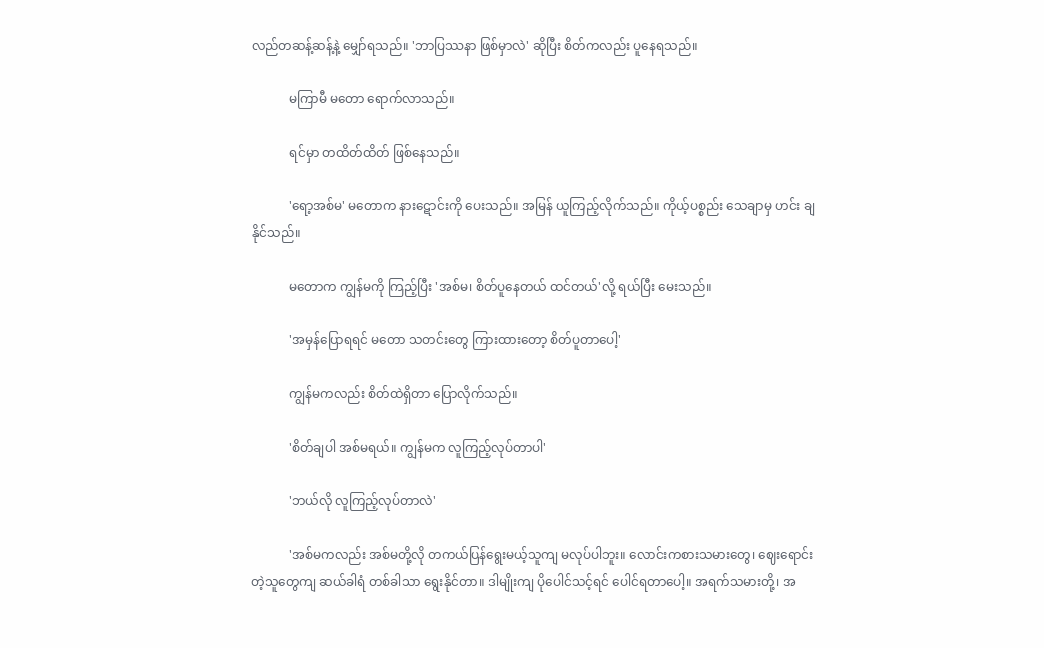လည်တဆန့်ဆန့်နဲ့ မျှော်ရသည်။ 'ဘာပြဿနာ ဖြစ်မှာလဲ' ဆိုပြီး စိတ်ကလည်း ပူနေရသည်။

            မကြာမီ မတော ရောက်လာသည်။

            ရင်မှာ တထိတ်ထိတ် ဖြစ်နေသည်။

            'ရော့အစ်မ' မတောက နားဋောင်းကို ပေးသည်။ အမြန် ယူကြည့်လိုက်သည်။ ကိုယ့်ပစ္စည်း သေချာမှ ဟင်း ချနိုင်သည်။

            မတောက ကျွန်မကို ကြည့်ပြီး 'အစ်မ၊ စိတ်ပူနေတယ် ထင်တယ်'လို့ ရယ်ပြီး မေးသည်။

            'အမှန်ပြောရရင် မတော သတင်းတွေ ကြားထားတော့ စိတ်ပူတာပေါ့'

            ကျွန်မကလည်း စိတ်ထဲရှိတာ ပြောလိုက်သည်။

            'စိတ်ချပါ အစ်မရယ်။ ကျွန်မက လူကြည့်လုပ်တာပါ'

            'ဘယ်လို လူကြည့်လုပ်တာလဲ'

            'အစ်မကလည်း အစ်မတို့လို တကယ်ပြန်ရွေးမယ့်သူကျ မလုပ်ပါဘူး။ လောင်းကစားသမားတွေ၊ ဈေးရောင်းတဲ့သူတွေကျ ဆယ်ခါရံ တစ်ခါသာ ရွေးနိုင်တာ။ ဒါမျိုးကျ ပိုပေါင်သင့်ရင် ပေါင်ရတာပေါ့။ အရက်သမားတို့၊ အ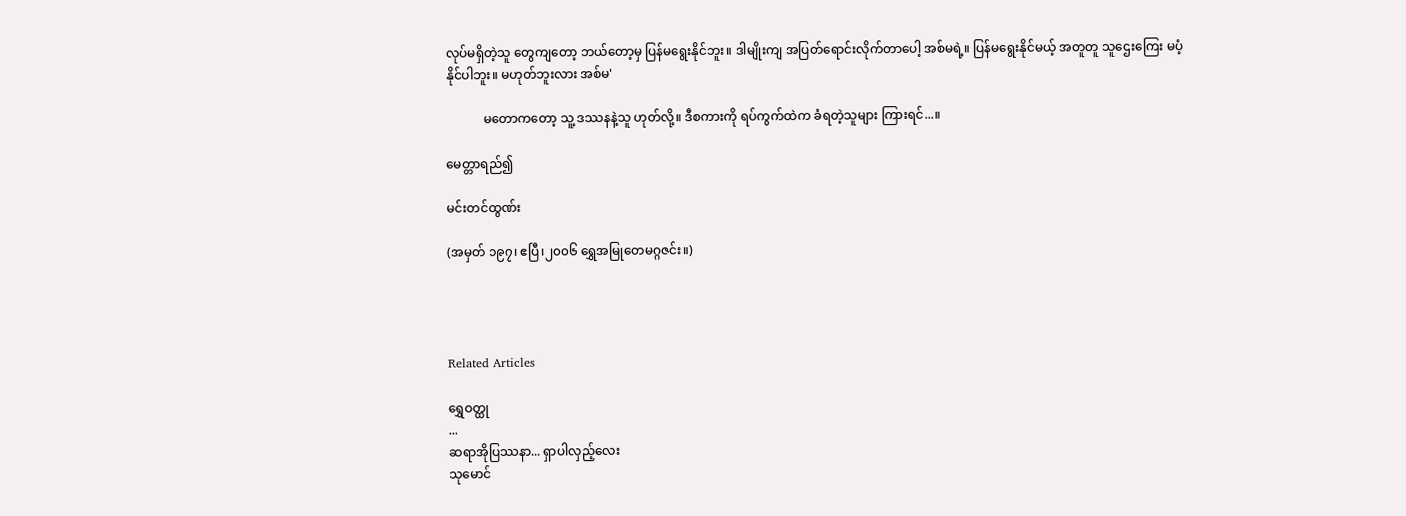လုပ်မရှိတဲ့သူ တွေကျတော့ ဘယ်တော့မှ ပြန်မရွေးနိုင်ဘူး။ ဒါမျိုးကျ အပြတ်ရောင်းလိုက်တာပေါ့ အစ်မရဲ့။ ပြန်မရွေးနိုင်မယ့် အတူတူ သူဌေးကြေး မပံ့နိုင်ပါဘူး။ မဟုတ်ဘူးလား အစ်မ'

            မတောကတော့ သူ့ ဒဿနနဲ့သူ ဟုတ်လို့။ ဒီစကားကို ရပ်ကွက်ထဲက ခံရတဲ့သူများ ကြားရင်...။

မေတ္တာရည်၍

မင်းတင်ထွဏ်း

(အမှတ် ၁၉၇၊ ဧပြီ၊၂၀၀၆ ရွှေအမြုတေမဂ္ဂဇင်း။)




Related Articles

ရွှေဝတ္ထု
...
ဆရာအိုပြဿနာ... ရှာပါလှည့်လေး
သုမောင်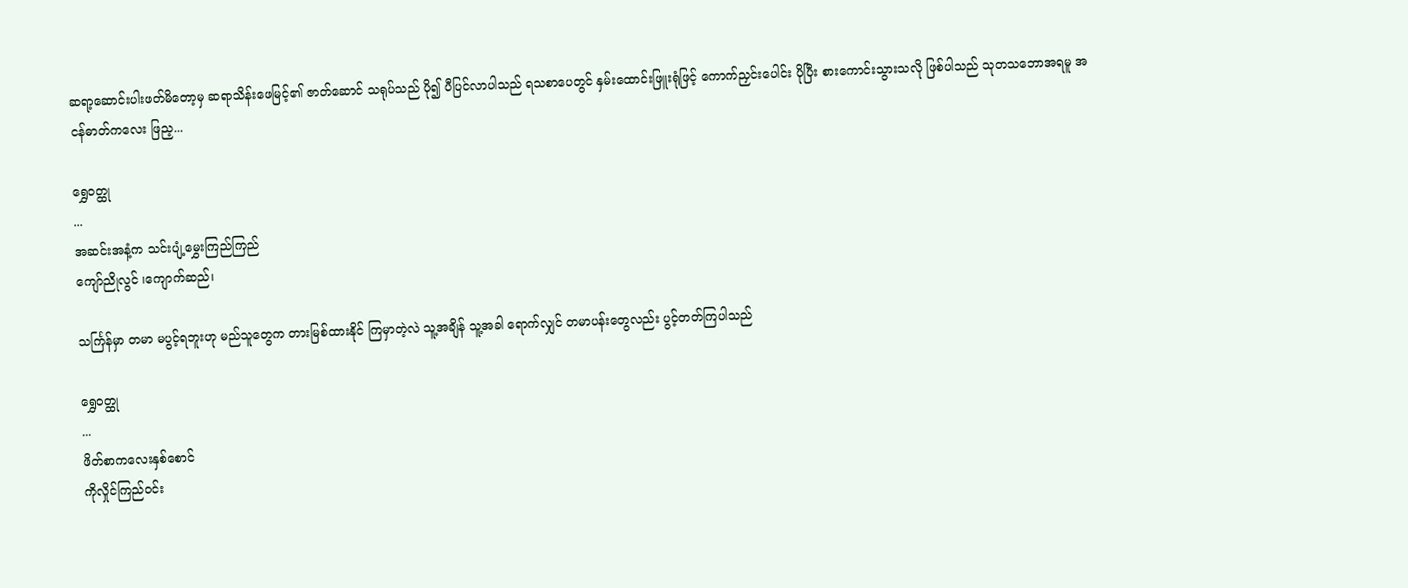ဆရာ့ဆောင်းပါးဖတ်မိတော့မှ ဆရာသိန်းဖေမြင့်၏ ဇာတ်ဆောင် သရုပ်သည် ပို၍ ပီပြင်လာပါသည် ရသစာပေတွင် နှမ်းထောင်းဖြူးရုံဖြင့် ကောက်ညှင်းပေါင်း ပိုပြီး စားကောင်းသွားသလို ဖြစ်ပါသည် သုတသဘောအရမူ အငန်ဓာတ်ကလေး ဖြည့...

ရွှေဝတ္ထု
...
အဆင်းအနံ့က သင်းပျံ့မွှေးကြည်ကြည်
ကျော်ညိုလွင် ၊ကျောက်ဆည်၊

သင်္ကြန်မှာ တမာ မပွင့်ရဘူးဟု မည်သူတွေက တားမြစ်ထားနိုင် ကြမှာတဲ့လဲ သူ့အချိန် သူ့အခါ ရောက်လျှင် တမာပန်းတွေလည်း ပွင့်တတ်ကြပါသည်

ရွှေဝတ္ထု
...
ဖိတ်စာကလေးနှစ်စောင်
ကိုလှိုင်ကြည်ဝင်း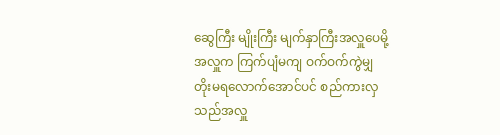ဆွေကြီး မျိုးကြီး မျက်နှာကြီးအလှူပေမို့ အလှူက ကြက်ပျံမကျ ဝက်ဝက်ကွဲမျှ တိုးမရလောက်အောင်ပင် စည်ကားလှသည်အလှူ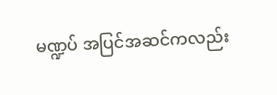မဏ္ဍပ် အပြင်အဆင်ကလည်း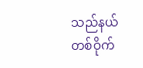သည်နယ်တစ်ဝိုက်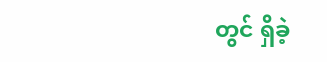တွင် ရှိခဲ့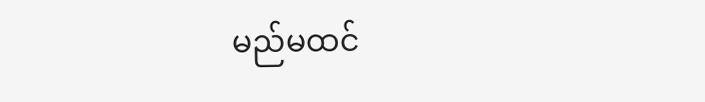မည်မထင်